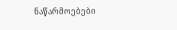ნაწარმოებები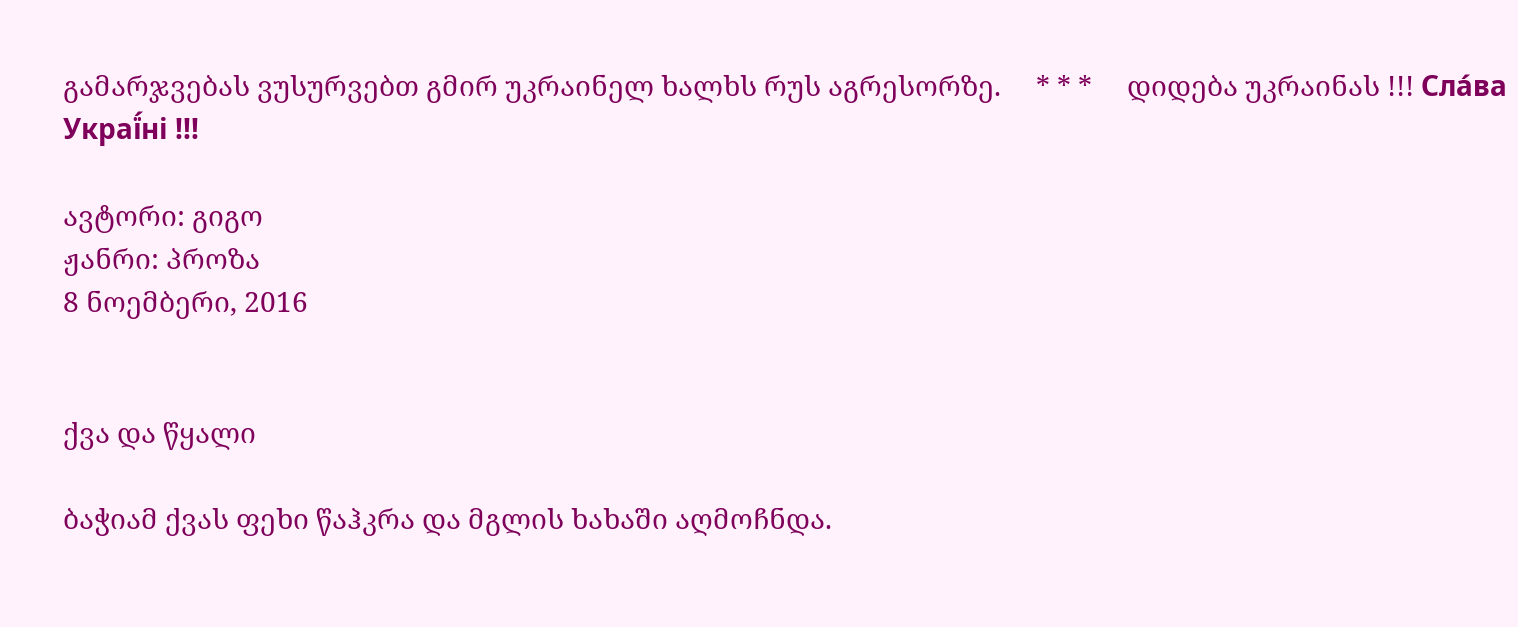გამარჯვებას ვუსურვებთ გმირ უკრაინელ ხალხს რუს აგრესორზე.     * * *     დიდება უკრაინას !!! Сла́ва Украї́ні !!!

ავტორი: გიგო
ჟანრი: პროზა
8 ნოემბერი, 2016


ქვა და წყალი

ბაჭიამ ქვას ფეხი წაჰკრა და მგლის ხახაში აღმოჩნდა.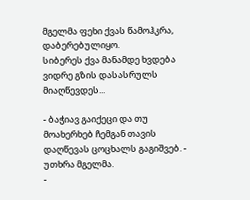მგელმა ფეხი ქვას წამოჰკრა, დაბერებულიყო.
სიბერეს ქვა მანამდე ხვდება ვიდრე გზის დასასრულს მიაღწევდეს...

- ბაჭიავ გაიქეცი და თუ მოახერხებ ჩემგან თავის დაღწევას ცოცხალს გაგიშვებ. - უთხრა მგელმა.
-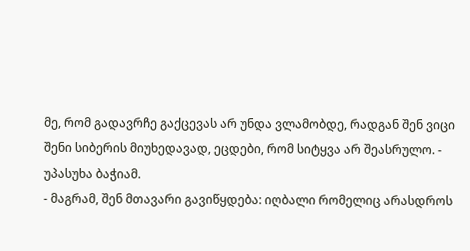მე, რომ გადავრჩე გაქცევას არ უნდა ვლამობდე, რადგან შენ ვიცი შენი სიბერის მიუხედავად, ეცდები, რომ სიტყვა არ შეასრულო. - უპასუხა ბაჭიამ.
- მაგრამ, შენ მთავარი გავიწყდება: იღბალი რომელიც არასდროს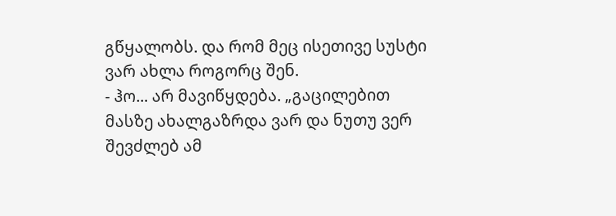გწყალობს. და რომ მეც ისეთივე სუსტი ვარ ახლა როგორც შენ.
- ჰო... არ მავიწყდება. „გაცილებით მასზე ახალგაზრდა ვარ და ნუთუ ვერ შევძლებ ამ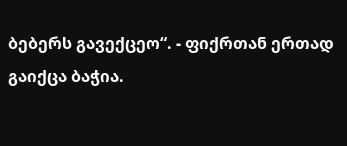ბებერს გავექცეო“. - ფიქრთან ერთად გაიქცა ბაჭია.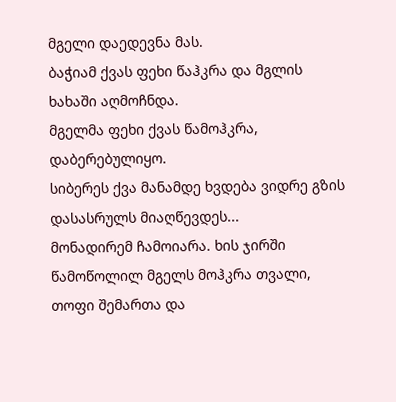მგელი დაედევნა მას.
ბაჭიამ ქვას ფეხი წაჰკრა და მგლის ხახაში აღმოჩნდა.
მგელმა ფეხი ქვას წამოჰკრა, დაბერებულიყო.
სიბერეს ქვა მანამდე ხვდება ვიდრე გზის დასასრულს მიაღწევდეს...
მონადირემ ჩამოიარა. ხის ჯირში წამოწოლილ მგელს მოჰკრა თვალი, თოფი შემართა და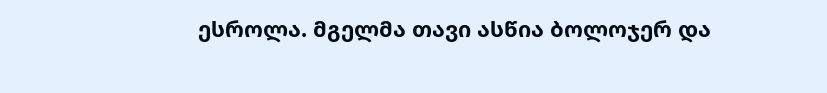ესროლა. მგელმა თავი ასწია ბოლოჯერ და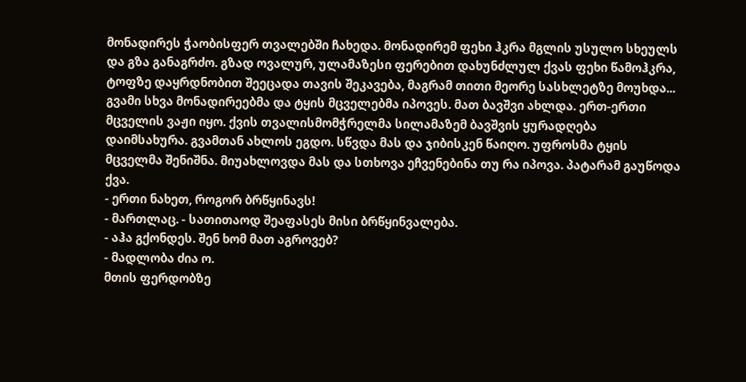მონადირეს ჭაობისფერ თვალებში ჩახედა. მონადირემ ფეხი ჰკრა მგლის უსულო სხეულს და გზა განაგრძო. გზად ოვალურ, ულამაზესი ფერებით დახუნძლულ ქვას ფეხი წამოჰკრა, ტოფზე დაყრდნობით შეეცადა თავის შეკავება, მაგრამ თითი მეორე სასხლეტზე მოუხდა...
გვამი სხვა მონადირეებმა და ტყის მცველებმა იპოვეს. მათ ბავშვი ახლდა. ერთ-ერთი მცველის ვაჟი იყო. ქვის თვალისმომჭრელმა სილამაზემ ბავშვის ყურადღება დაიმსახურა. გვამთან ახლოს ეგდო. სწვდა მას და ჯიბისკენ წაიღო. უფროსმა ტყის მცველმა შენიშნა. მიუახლოვდა მას და სთხოვა ეჩვენებინა თუ რა იპოვა. პატარამ გაუწოდა ქვა.
- ერთი ნახეთ, როგორ ბრწყინავს!
- მართლაც. - სათითაოდ შეაფასეს მისი ბრწყინვალება.
- აჰა გქონდეს. შენ ხომ მათ აგროვებ?
- მადლობა ძია ო.
მთის ფერდობზე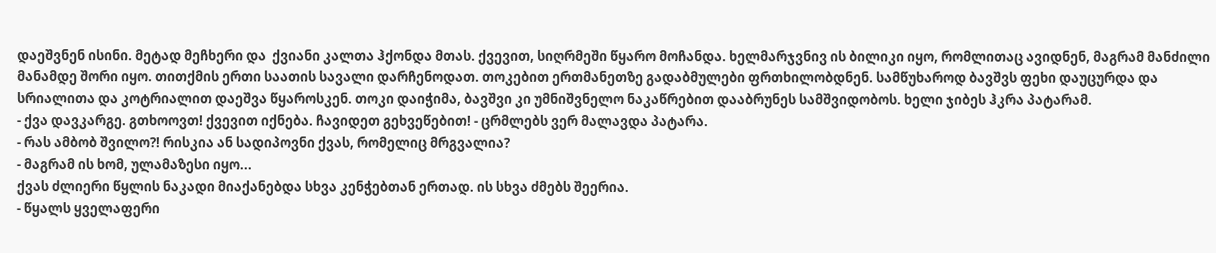დაეშვნენ ისინი. მეტად მეჩხერი და  ქვიანი კალთა ჰქონდა მთას. ქვევით, სიღრმეში წყარო მოჩანდა. ხელმარჯვნივ ის ბილიკი იყო, რომლითაც ავიდნენ, მაგრამ მანძილი მანამდე შორი იყო. თითქმის ერთი საათის სავალი დარჩენოდათ. თოკებით ერთმანეთზე გადაბმულები ფრთხილობდნენ. სამწუხაროდ ბავშვს ფეხი დაუცურდა და სრიალითა და კოტრიალით დაეშვა წყაროსკენ. თოკი დაიჭიმა, ბავშვი კი უმნიშვნელო ნაკაწრებით დააბრუნეს სამშვიდობოს. ხელი ჯიბეს ჰკრა პატარამ.
- ქვა დავკარგე. გთხოოვთ! ქვევით იქნება. ჩავიდეთ გეხვეწებით! - ცრმლებს ვერ მალავდა პატარა.
- რას ამბობ შვილო?! რისკია ან სადიპოვნი ქვას, რომელიც მრგვალია?
- მაგრამ ის ხომ, ულამაზესი იყო...
ქვას ძლიერი წყლის ნაკადი მიაქანებდა სხვა კენჭებთან ერთად. ის სხვა ძმებს შეერია.
- წყალს ყველაფერი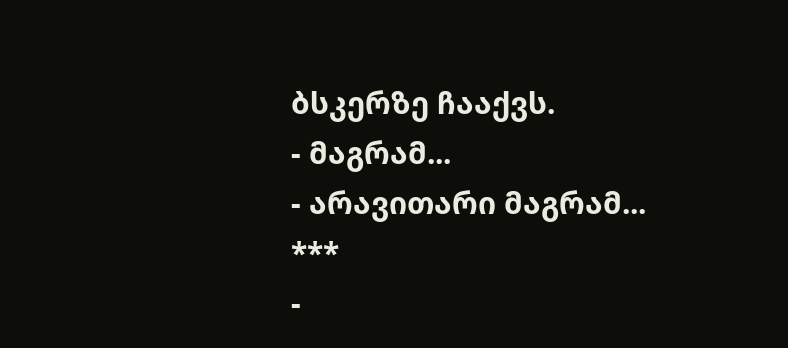ბსკერზე ჩააქვს.
- მაგრამ...
- არავითარი მაგრამ...
***
-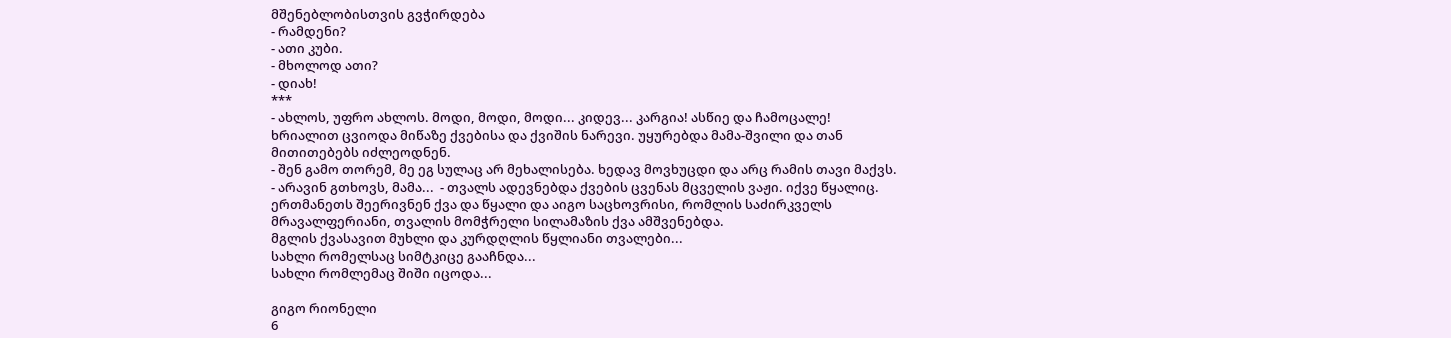მშენებლობისთვის გვჭირდება
- რამდენი?
- ათი კუბი.
- მხოლოდ ათი?
- დიახ!
***
- ახლოს, უფრო ახლოს. მოდი, მოდი, მოდი... კიდევ... კარგია! ასწიე და ჩამოცალე!
ხრიალით ცვიოდა მიწაზე ქვებისა და ქვიშის ნარევი. უყურებდა მამა-შვილი და თან მითითებებს იძლეოდნენ.
- შენ გამო თორემ, მე ეგ სულაც არ მეხალისება. ხედავ მოვხუცდი და არც რამის თავი მაქვს.
- არავინ გთხოვს, მამა...  - თვალს ადევნებდა ქვების ცვენას მცველის ვაჟი. იქვე წყალიც.
ერთმანეთს შეერივნენ ქვა და წყალი და აიგო საცხოვრისი, რომლის საძირკველს მრავალფერიანი, თვალის მომჭრელი სილამაზის ქვა ამშვენებდა.
მგლის ქვასავით მუხლი და კურდღლის წყლიანი თვალები...
სახლი რომელსაც სიმტკიცე გააჩნდა...
სახლი რომლემაც შიში იცოდა...

გიგო რიონელი
6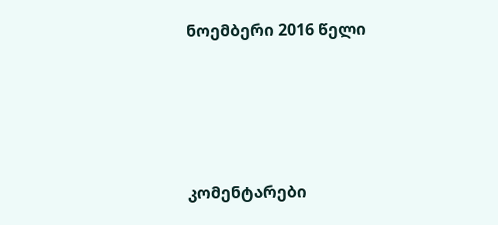ნოემბერი 2016 წელი






კომენტარები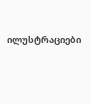ილუსტრაციები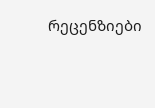რეცენზიები